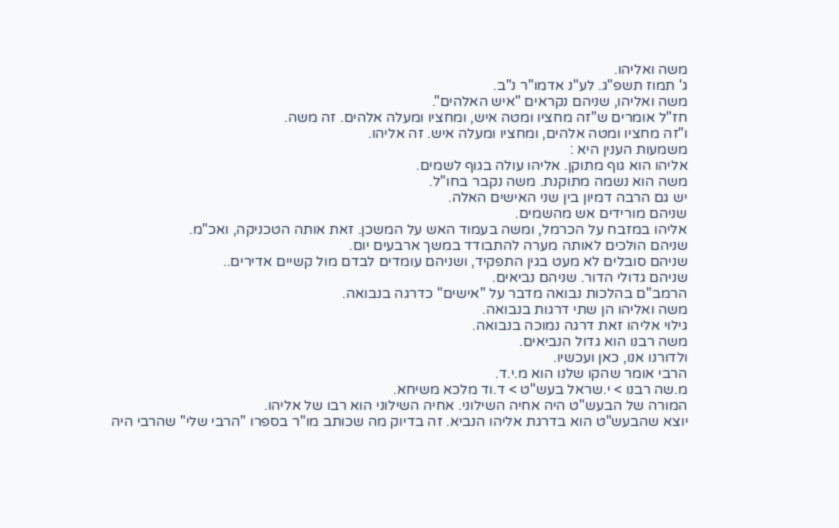משה ואליהו.
ג' תמוז תשפ"ג. לע"נ אדמו"ר נ"ב.
משה ואליהו, שניהם נקראים "איש האלהים".
חז"ל אומרים ש"זה מחציו ומטה איש, ומחציו ומעלה אלהים. זה משה.
ו"זה מחציו ומטה אלהים, ומחציו ומעלה איש. זה אליהו.
משמעות הענין היא :
אליהו הוא גוף מתוקן. אליהו עולה בגוף לשמים.
משה הוא נשמה מתוקנת. משה נקבר בחו"ל.
יש גם הרבה דמיון בין שני האישים האלה.
שניהם מורידים אש מהשמים.
אליהו במזבח על הכרמל, ומשה בעמוד האש על המשכן. זאת אותה הטכניקה, ואכ"מ.
שניהם הולכים לאותה מערה להתבודד במשך ארבעים יום.
שניהם סובלים לא מעט בגין התפקיד, ושניהם עומדים לבדם מול קשיים אדירים..
שניהם גדולי הדור. שניהם נביאים.
הרמב"ם בהלכות נבואה מדבר על "אישים" כדרגה בנבואה.
משה ואליהו הן שתי דרגות בנבואה.
גילוי אליהו זאת דרגה נמוכה בנבואה.
משה רבנו הוא גדול הנביאים.
ולדורנו אנו, כאן ועכשיו.
הרבי אומר שהקו שלנו הוא מ.י.ד.
מ.שה רבנו > י.שראל בעש"ט > ד.וד מלכא משיחא.
המורה של הבעש"ט היה אחיה השילוני. אחיה השילוני הוא רבו של אליהו.
יוצא שהבעש"ט הוא בדרגת אליהו הנביא. זה בדיוק מה שכותב מו"ר בספרו "הרבי שלי" שהרבי היה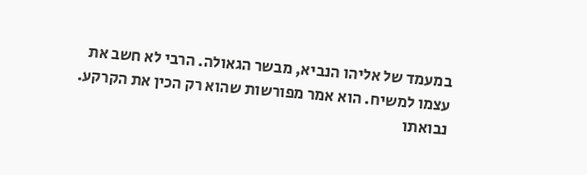במעמד של אליהו הנביא, מבשר הגאולה. הרבי לא חשב את עצמו למשיח. הוא אמר מפורשות שהוא רק הכין את הקרקע.
נבואתו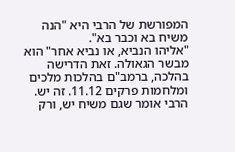המפורשת של הרבי היא "הנה משיח בא וכבר בא".
"אליהו הנביא, או נביא אחר" הוא מבשר הגאולה. זאת הדרישה בהלכה, ברמב"ם בהלכות מלכים ומלחמות פרקים 11.12. זה יש.
הרבי אומר שגם משיח יש, ורק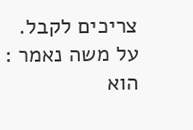צריכים לקבל.
על משה נאמר : הוא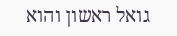גואל ראשון והוא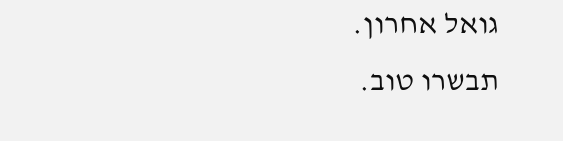גואל אחרון.
תבשרו טוב.